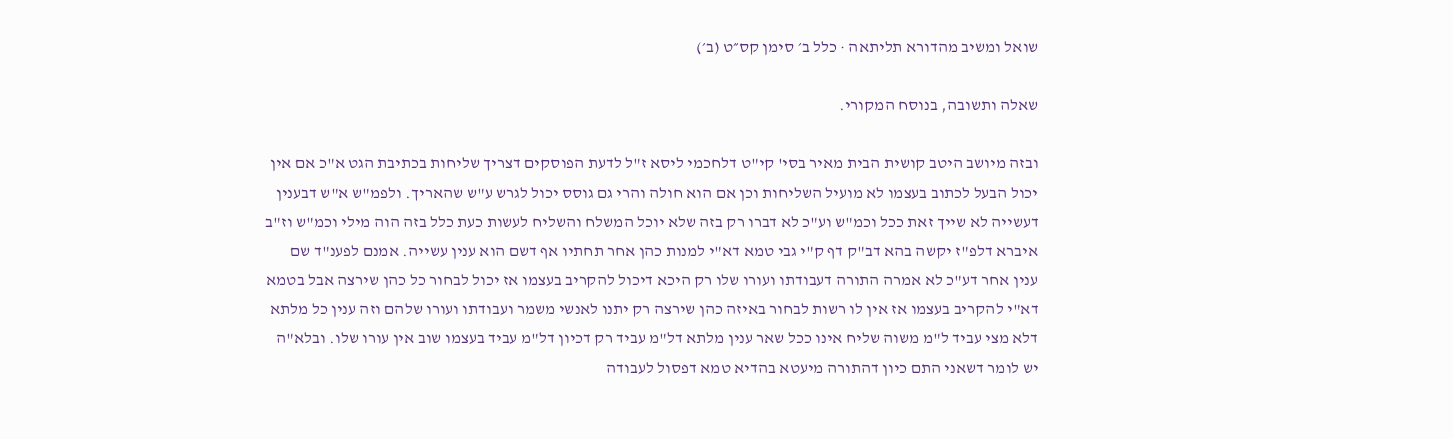שואל ומשיב מהדורא תליתאה · כלל ב׳ סימן קס״ט (ב׳)

שאלה ותשובה, בנוסח המקורי.

ובזה מיושב היטב קושית הבית מאיר בסי' קי"ט דלחכמי ליסא ז"ל לדעת הפוסקים דצריך שליחות בכתיבת הגט א"כ אם אין יכול הבעל לכתוב בעצמו לא מועיל השליחות וכן אם הוא חולה והרי גם גוסס יכול לגרש ע"ש שהאריך. ולפמ"ש א"ש דבענין דעשייה לא שייך זאת ככל וכמ"ש וע"כ לא דברו רק בזה שלא יוכל המשלח והשליח לעשות כעת כלל בזה הוה מילי וכמ"ש וז"ב איברא דלפ"ז יקשה בהא דב"ק דף ק"י גבי טמא דא"י למנות כהן אחר תחתיו אף דשם הוא ענין עשייה. אמנם לפענ"ד שם ענין אחר דע"כ לא אמרה התורה דעבודתו ועורו שלו רק היכא דיכול להקריב בעצמו אז יכול לבחור כל כהן שירצה אבל בטמא דא"י להקריב בעצמו אז אין לו רשות לבחור באיזה כהן שירצה רק יתנו לאנשי משמר ועבודתו ועורו שלהם וזה ענין כל מלתא דלא מצי עביד ל"מ משוה שליח אינו ככל שאר ענין מלתא דל"מ עביד רק דכיון דל"מ עביד בעצמו שוב אין עורו שלו. ובלא"ה יש לומר דשאני התם כיון דהתורה מיעטא בהדיא טמא דפסול לעבודה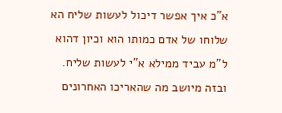א"כ איך אפשר דיכול לעשות שליח הא שלוחו של אדם כמותו הוא וכיון דהוא ל"מ עביד ממילא א"י לעשות שליח. ובזה מיושב מה שהאריכו האחרונים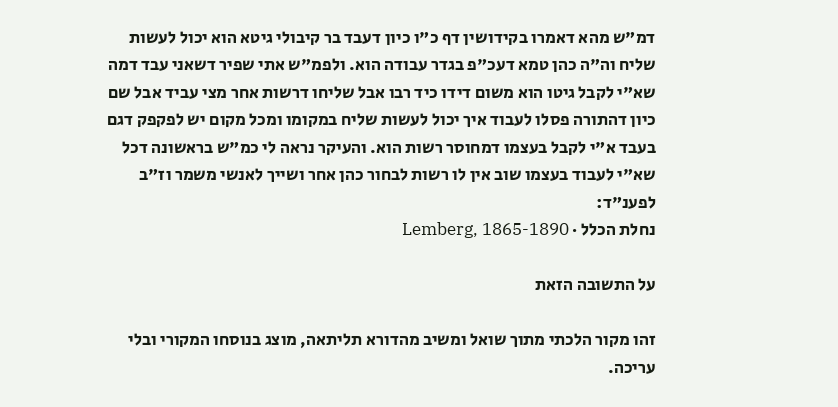דמ"ש מהא דאמרו בקידושין דף כ"ו כיון דעבד בר קיבולי גיטא הוא יכול לעשות שליח וה"ה כהן טמא דעכ"פ בגדר עבודה הוא. ולפמ"ש אתי שפיר דשאני עבד דמה שא"י לקבל גיטו הוא משום דידו כיד רבו אבל שליחו דרשות אחר מצי עביד אבל שם כיון דהתורה פסלו לעבוד איך יכול לעשות שליח במקומו ומכל מקום יש לפקפק דגם בעבד א"י לקבל בעצמו דמחוסר רשות הוא. והעיקר נראה לי כמ"ש בראשונה דכל שא"י לעבוד בעצמו שוב אין לו רשות לבחור כהן אחר ושייך לאנשי משמר וז"ב לפענ"ד:
נחלת הכלל · Lemberg, 1865-1890

על התשובה הזאת

זהו מקור הלכתי מתוך שואל ומשיב מהדורא תליתאה, מוצג בנוסחו המקורי ובלי עריכה.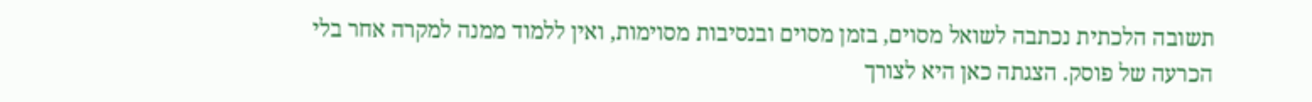תשובה הלכתית נכתבה לשואל מסוים, בזמן מסוים ובנסיבות מסוימות, ואין ללמוד ממנה למקרה אחר בלי הכרעה של פוסק. הצגתה כאן היא לצורך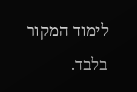לימוד המקור בלבד.